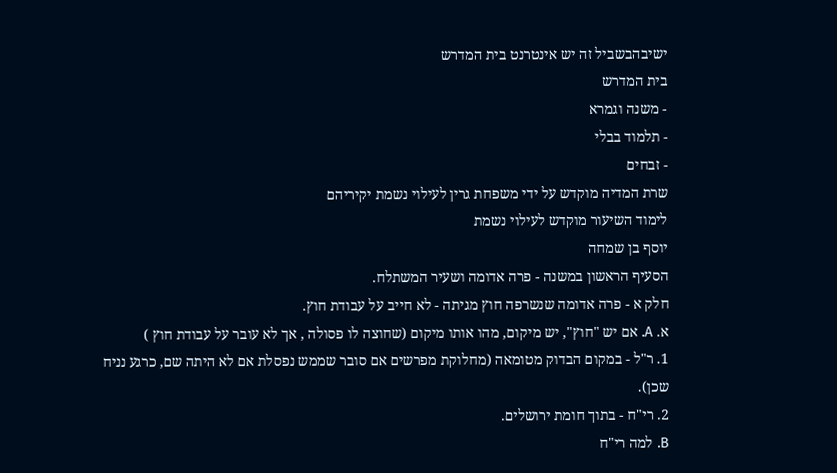ישיבהבשביל זה יש אינטרנט בית המדרש
בית המדרש
- משנה וגמרא
- תלמוד בבלי
- זבחים
שרת המדיה מוקדש על ידי משפחת גרין לעילוי נשמת יקיריהם
לימוד השיעור מוקדש לעילוי נשמת
יוסף בן שמחה
הסעיף הראשון במשנה - פרה אדומה ושעיר המשתלח.
חלק א - פרה אדומה שנשרפה חוץ מגיתה - לא חייב על עבודת חוץ.
א. A. אם יש "חוץ", יש מיקום, מהו אותו מיקום (שחוצה לו פסולה , אך לא עובר על עבודת חוץ )
1. ר"ל - במקום הבדוק מטומאה (מחלוקת מפרשים אם סובר שממש נפסלת אם לא היתה שם, כרגע נניח שכן).
2. רי"ח - בתוך חומת ירושלים.
B. למה רי"ח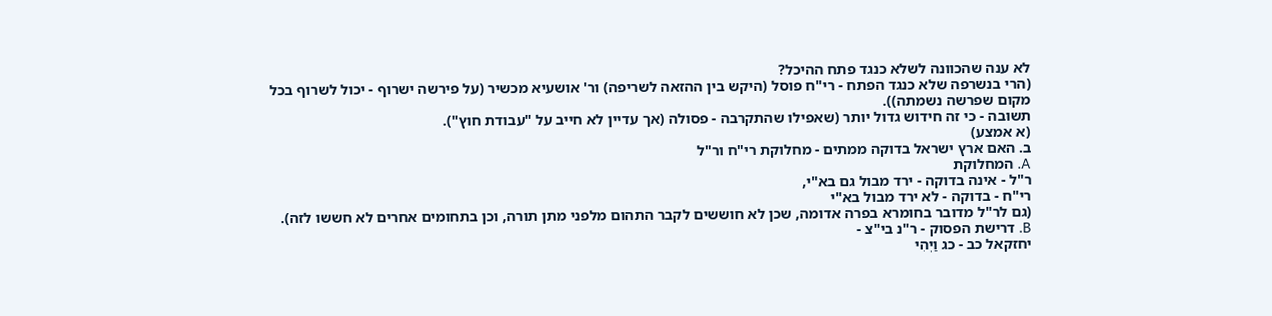לא ענה שהכוונה לשלא כנגד פתח ההיכל?
(הרי בנשרפה שלא כנגד הפתח - רי"ח פוסל (היקש בין ההזאה לשריפה) ור' אושעיא מכשיר (על פירשה ישרוף - יכול לשרוף בכל מקום שפרשה נשמתה)).
תשובה - כי זה חידוש גדול יותר (שאפילו שהתקרבה - פסולה (אך עדיין לא חייב על "עבודת חוץ").
(א אמצע)
ב. האם ארץ ישראל בדוקה ממתים - מחלוקת רי"ח ור"ל
A. המחלוקת
ר"ל - אינה בדוקה - ירד מבול גם בא"י,
רי"ח - בדוקה - לא ירד מבול בא"י
(גם לר"ל מדובר בחומרא בפרה אדומה, שכן לא חוששים לקבר התהום מלפני מתן תורה, וכן בתחומים אחרים לא חששו לזה).
B. דרישת הפסוק - ר"נ בי"צ -
יחזקאל כב - כג וַיְהִי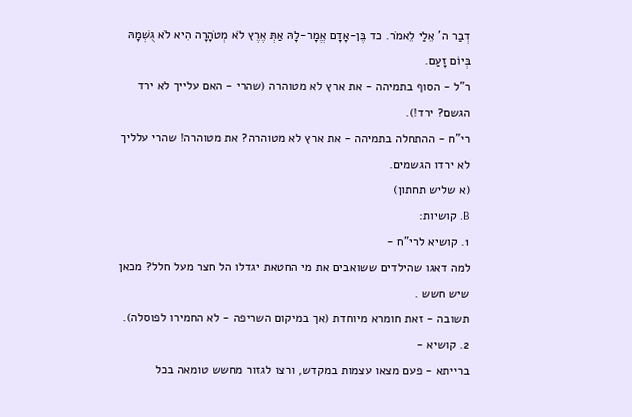דְבַר ה' אֵלַי לֵאמֹר. כד בֶּן-אָדָם אֱמָר-לָהּ אַתְּ אֶרֶץ לֹא מְטֹהָרָה הִיא לֹא גֻשְׁמָהּ בְּיוֹם זָעַם.
ר"ל - הסוף בתמיהה - את ארץ לא מטוהרה (שהרי - האם עלייך לא ירד הגשם? ירד!).
רי"ח - ההתחלה בתמיהה - את ארץ לא מטוהרה? את מטוהרה! שהרי עלליך לא ירדו הגשמים.
(א שליש תחתון)
B. קושיות:
1. קושיא לרי"ח -
למה דאגו שהילדים ששואבים את מי החטאת יגדלו הל חצר מעל חלל? מכאן שיש חשש .
תשובה - זאת חומרא מיוחדת (אך במיקום השריפה - לא החמירו לפוסלה).
2. קושיא -
ברייתא - פעם מצאו עצמות במקדש, ורצו לגזור מחשש טומאה בכל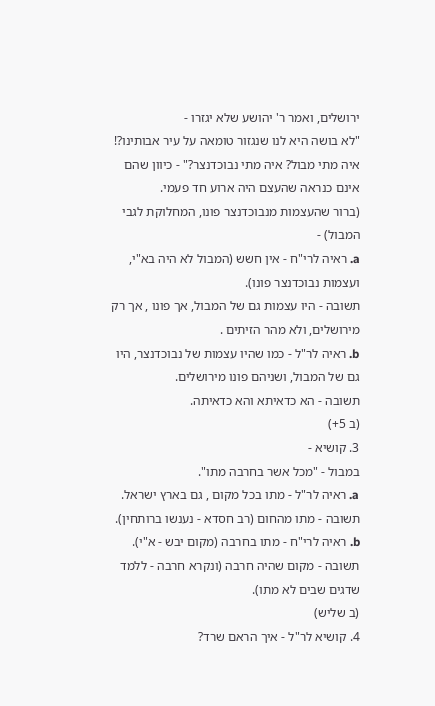ירושלים, ואמר ר' יהושע שלא יגזרו -
"לא בושה היא לנו שנגזור טומאה על עיר אבותינו?!
איה מתי מבול? איה מתי נבוכדנצר?" - כיוון שהם אינם כנראה שהעצם היה ארוע חד פעמי.
(ברור שהעצמות מנבוכדנצר פונו, המחלוקת לגבי המבול) -
a. ראיה לרי"ח - אין חשש (המבול לא היה בא"י, ועצמות נבוכדנצר פונו).
תשובה - היו עצמות גם של המבול, אך פונו , אך רק מירושלים, ולא מהר הזיתים .
b. ראיה לר"ל - כמו שהיו עצמות של נבוכדנצר, היו גם של המבול, ושניהם פונו מירושלים.
תשובה - הא כדאיתא והא כדאיתה.
(ב 5+)
3. קושיא -
במבול - "מכל אשר בחרבה מתו".
a. ראיה לר"ל - מתו בכל מקום , גם בארץ ישראל.
תשובה - מתו מהחום (רב חסדא - נענשו ברותחין).
b. ראיה לרי"ח - מתו בחרבה (מקום יבש - א"י).
תשובה - מקום שהיה חרבה (ונקרא חרבה - ללמד שדגים שבים לא מתו).
(ב שליש)
4. קושיא לר"ל - איך הראם שרד?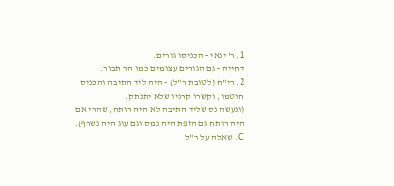1. ר' ינאי - הכניסו גורים.
דחייה - גם הגורים עצומים כמו הר תבור.
2. רי"ח (לטובת ר"ל) - היה ליד התיבה והכניס חוטמו, וקשרו קרניו שלא יתנתק.
(ונעשה נס שליד התיבה לא היה רותח, שהרי אם היה רותח גם הזפת היה נמס וגם עוג היה נשרף).
C. שאלה על ר"ל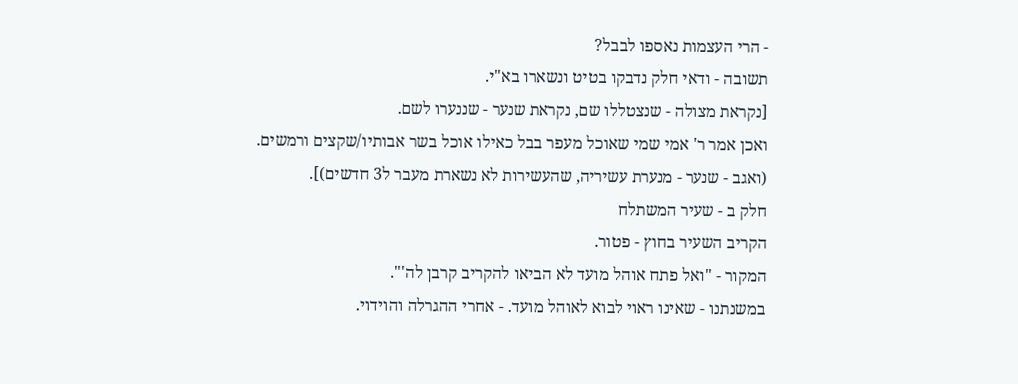- הרי העצמות נאספו לבבל?
תשובה - ודאי חלק נדבקו בטיט ונשארו בא"י.
[נקראת מצולה - שנצטללו שם, נקראת שנער - שננערו לשם.
ואכן אמר ר' אמי שמי שאוכל מעפר בבל כאילו אוכל בשר אבותיו/שקצים ורמשים.
(ואגב - שנער - מנערת עשיריה, שהעשירות לא נשארת מעבר ל3 חדשים)].
חלק ב - שעיר המשתלח
הקריב השעיר בחוץ - פטור.
המקור - "ואל פתח אוהל מועד לא הביאו להקריב קרבן לה'".
במשנתנו - שאינו ראוי לבוא לאוהל מועד. - אחרי ההגרלה והוידוי.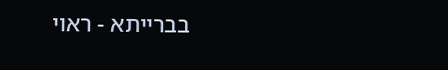בברייתא - ראוי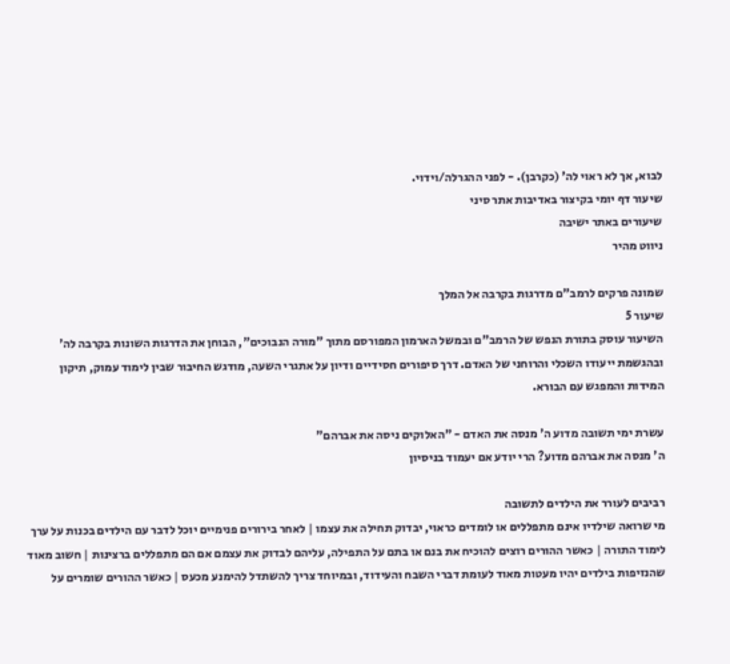לבוא, אך לא ראוי לה' (כקרבן). - לפני ההגרלה/וידוי.
שיעור דף יומי בקיצור באדיבות אתר סיני
שיעורים באתר ישיבה
ניווט מהיר

שמונה פרקים לרמב"ם מדרגות בקרבה אל המלך
שיעור 5
השיעור עוסק בתורת הנפש של הרמב"ם ובמשל הארמון המפורסם מתוך "מורה הנבוכים", הבוחן את הדרגות השונות בקרבה לה' ובהגשמת ייעודו השכלי והרוחני של האדם. דרך סיפורים חסידיים ודיון על אתגרי השעה, מודגש החיבור שבין לימוד עמוק, תיקון המידות והמפגש עם הבורא.

עשרת ימי תשובה מדוע ה' מנסה את האדם - "האלוקים ניסה את אברהם"
ה' מנסה את אברהם מדוע? הרי יודע אם יעמוד בניסיון

רביבים לעורר את הילדים לתשובה
מי שרואה שילדיו אינם מתפללים או לומדים כראוי, יבדוק תחילה את עצמו | לאחר בירורים פנימיים יוכל לדבר עם הילדים בכנות על ערך לימוד התורה | כאשר ההורים רוצים להוכיח את בנם או בתם על התפילה, עליהם לבדוק את עצמם אם הם מתפללים ברצינות | חשוב מאוד שהנזיפות בילדים יהיו מעטות מאוד לעומת דברי השבח והעידוד, ובמיוחד צריך להשתדל להימנע מכעס | כאשר ההורים שומרים על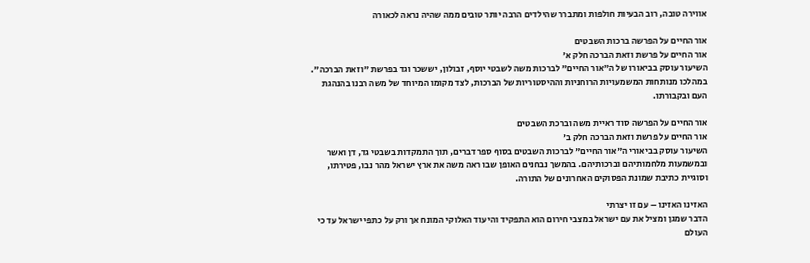אווירה טובה, רוב הבעיות חולפות ומתברר שהילדים הרבה יותר טובים ממה שהיה נראה לכאורה

אור החיים על הפרשה ברכות השבטים
אור החיים על פרשת וזאת הברכה חלק א'
השיעור עוסק בביאורו של ה"אור החיים" לברכות משה לשבטי יוסף, זבולון, יששכר וגד בפרשת "וזאת הברכה". במהלכו מנותחות המשמעויות הרוחניות וההיסטוריות של הברכות, לצד מקומו המיוחד של משה רבנו בהנהגת העם ובקבורתו.

אור החיים על הפרשה סוד ראיית משה וברכת השבטים
אור החיים על פרשת וזאת הברכה חלק ב'
השיעור עוסק בביאורי ה"אור החיים" לברכות השבטים בסוף ספר דברים, תוך התמקדות בשבטי גד, דן ואשר ובמשמעות מלחמותיהם וברכותיהם. בהמשך נבחנים האופן שבו ראה משה את ארץ ישראל מהר נבו, פטירתו, וסוגיית כתיבת שמונת הפסוקים האחרונים של התורה.

האזינו האזינו – עם זו יצרתי
הדבר שמגן ומציל את עם ישראל במצבי חירום הוא התפקיד והיעוד האלוקי המונח אך ורק על כתפי ישראל עד כי העולם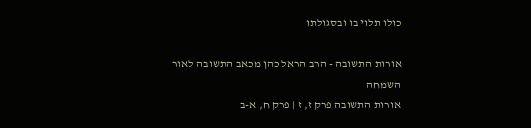כולו תלוי בו ובסגולתו

אורות התשובה - הרב הראל כהן מכאב התשובה לאור השמחה
אורות התשובה פרק ז, ז | פרק ח, א-ב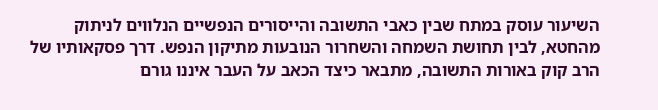השיעור עוסק במתח שבין כאבי התשובה והייסורים הנפשיים הנלווים לניתוק מהחטא, לבין תחושת השמחה והשחרור הנובעות מתיקון הנפש. דרך פסקאותיו של הרב קוק באורות התשובה, מתבאר כיצד הכאב על העבר איננו גורם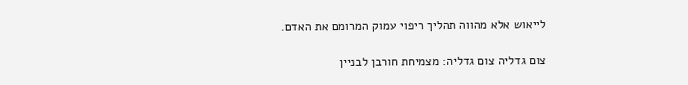לייאוש אלא מהווה תהליך ריפוי עמוק המרומם את האדם.

צום גדליה צום גדליה: מצמיחת חורבן לבניין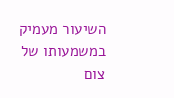השיעור מעמיק במשמעותו של צום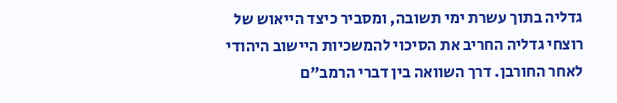גדליה בתוך עשרת ימי תשובה, ומסביר כיצד הייאוש של רוצחי גדליה החריב את הסיכוי להמשכיות היישוב היהודי לאחר החורבן. דרך השוואה בין דברי הרמב"ם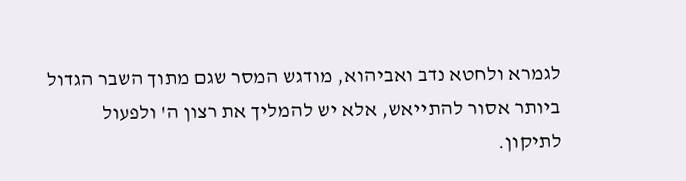לגמרא ולחטא נדב ואביהוא, מודגש המסר שגם מתוך השבר הגדול ביותר אסור להתייאש, אלא יש להמליך את רצון ה' ולפעול לתיקון.